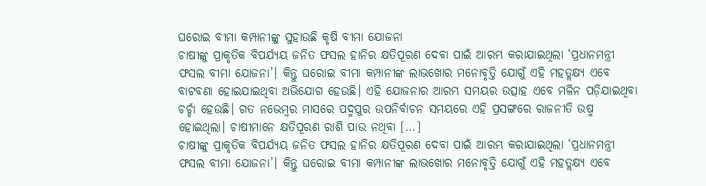ଘରୋଇ ବୀମା କମ୍ପାନୀଙ୍କୁ ସୁହାଉଛି କୃଷି ବୀମା ଯୋଜନା
ଚାଷୀଙ୍କୁ ପ୍ରାକୃତିକ ବିପର୍ଯ୍ୟୟ ଜନିତ ଫସଲ ହାନିର କ୍ଷତିପୂରଣ ଦେବା ପାଇଁ ଆରମ୍ଭ କରାଯାଇଥିଲା ‘ପ୍ରଧାନମନ୍ତ୍ରୀ ଫସଲ ବୀମା ଯୋଜନା’। କିନ୍ତୁ ଘରୋଇ ବୀମା କମ୍ପାନୀଙ୍କ ଲାଭଖୋର ମନୋବୃତ୍ତି ଯୋଗୁଁ ଏହି ମହତ୍ଲକ୍ଷ୍ୟ ଏବେ ବାଟବଣା ହୋଇଯାଇଥିବା ଅଭିଯୋଗ ହେଉଛି। ଏହି ଯୋଜନାର ଆରମ୍ଭ ସମୟର ଉତ୍ସାହ ଏବେ ମଳିନ ପଡ଼ିଯାଇଥିବା ଚର୍ଚ୍ଚା ହେଉଛି। ଗତ ନଭେମ୍ବର ମାସରେ ପଦ୍ମପୁର ଉପନିର୍ବାଚନ ସମୟରେ ଏହି ପ୍ରସଙ୍ଗରେ ରାଜନୀତି ଉଷ୍ମ ହୋଇଥିଲା। ଚାଷୀମାନେ କ୍ଷତିପୂରଣ ରାଶି ପାଉ ନଥିବା […]
ଚାଷୀଙ୍କୁ ପ୍ରାକୃତିକ ବିପର୍ଯ୍ୟୟ ଜନିତ ଫସଲ ହାନିର କ୍ଷତିପୂରଣ ଦେବା ପାଇଁ ଆରମ୍ଭ କରାଯାଇଥିଲା ‘ପ୍ରଧାନମନ୍ତ୍ରୀ ଫସଲ ବୀମା ଯୋଜନା’। କିନ୍ତୁ ଘରୋଇ ବୀମା କମ୍ପାନୀଙ୍କ ଲାଭଖୋର ମନୋବୃତ୍ତି ଯୋଗୁଁ ଏହି ମହତ୍ଲକ୍ଷ୍ୟ ଏବେ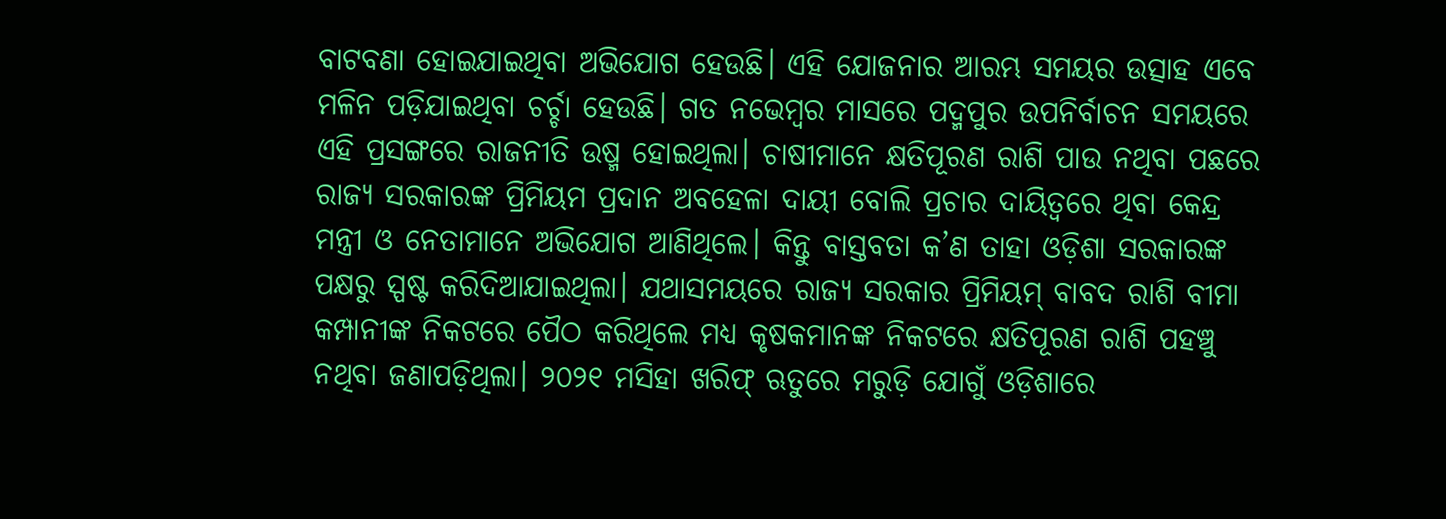ବାଟବଣା ହୋଇଯାଇଥିବା ଅଭିଯୋଗ ହେଉଛି। ଏହି ଯୋଜନାର ଆରମ୍ଭ ସମୟର ଉତ୍ସାହ ଏବେ ମଳିନ ପଡ଼ିଯାଇଥିବା ଚର୍ଚ୍ଚା ହେଉଛି। ଗତ ନଭେମ୍ବର ମାସରେ ପଦ୍ମପୁର ଉପନିର୍ବାଚନ ସମୟରେ ଏହି ପ୍ରସଙ୍ଗରେ ରାଜନୀତି ଉଷ୍ମ ହୋଇଥିଲା। ଚାଷୀମାନେ କ୍ଷତିପୂରଣ ରାଶି ପାଉ ନଥିବା ପଛରେ ରାଜ୍ୟ ସରକାରଙ୍କ ପ୍ରିମିୟମ ପ୍ରଦାନ ଅବହେଳା ଦାୟୀ ବୋଲି ପ୍ରଚାର ଦାୟିତ୍ୱରେ ଥିବା କେନ୍ଦ୍ର ମନ୍ତ୍ରୀ ଓ ନେତାମାନେ ଅଭିଯୋଗ ଆଣିଥିଲେ। କିନ୍ତୁ ବାସ୍ତବତା କ’ଣ ତାହା ଓଡ଼ିଶା ସରକାରଙ୍କ ପକ୍ଷରୁ ସ୍ପଷ୍ଟ କରିଦିଆଯାଇଥିଲା। ଯଥାସମୟରେ ରାଜ୍ୟ ସରକାର ପ୍ରିମିୟମ୍ ବାବଦ ରାଶି ବୀମା କମ୍ପାନୀଙ୍କ ନିକଟରେ ପୈଠ କରିଥିଲେ ମଧ୍ୟ କୃଷକମାନଙ୍କ ନିକଟରେ କ୍ଷତିପୂରଣ ରାଶି ପହଞ୍ଚୁ ନଥିବା ଜଣାପଡ଼ିଥିଲା। ୨୦୨୧ ମସିହା ଖରିଫ୍ ଋତୁରେ ମରୁଡ଼ି ଯୋଗୁଁ ଓଡ଼ିଶାରେ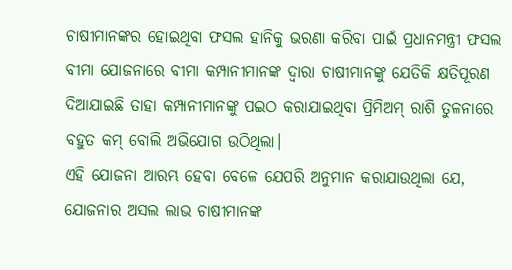ଚାଷୀମାନଙ୍କର ହୋଇଥିବା ଫସଲ ହାନିକୁ ଭରଣା କରିବା ପାଇଁ ପ୍ରଧାନମନ୍ତ୍ରୀ ଫସଲ ବୀମା ଯୋଜନାରେ ବୀମା କମ୍ପାନୀମାନଙ୍କ ଦ୍ୱାରା ଚାଷୀମାନଙ୍କୁ ଯେତିକି କ୍ଷତିପୂରଣ ଦିଆଯାଇଛି ତାହା କମ୍ପାନୀମାନଙ୍କୁ ପଇଠ କରାଯାଇଥିବା ପ୍ରିମିଅମ୍ ରାଶି ତୁଳନାରେ ବହୁତ କମ୍ ବୋଲି ଅଭିଯୋଗ ଉଠିଥିଲା।
ଏହି ଯୋଜନା ଆରମ୍ଭ ହେବା ବେଳେ ଯେପରି ଅନୁମାନ କରାଯାଉଥିଲା ଯେ, ଯୋଜନାର ଅସଲ ଲାଭ ଚାଷୀମାନଙ୍କ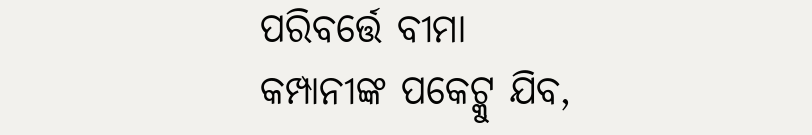ପରିବର୍ତ୍ତେ ବୀମା କମ୍ପାନୀଙ୍କ ପକେଟ୍କୁ ଯିବ,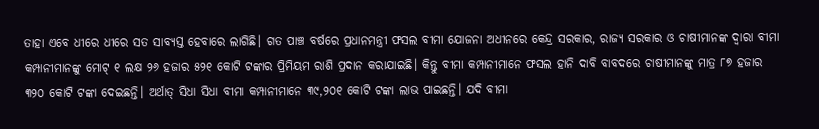ତାହା ଏବେ ଧୀରେ ଧୀରେ ସତ ସାବ୍ୟସ୍ତ ହେବାରେ ଲାଗିଛି। ଗତ ପାଞ୍ଚ ବର୍ଷରେ ପ୍ରଧାନମନ୍ତ୍ରୀ ଫସଲ ବୀମା ଯୋଜନା ଅଧୀନରେ କେନ୍ଦ୍ର ସରକାର, ରାଜ୍ୟ ସରକାର ଓ ଚାଷୀମାନଙ୍କ ଦ୍ୱାରା ବୀମା କମ୍ପାନୀମାନଙ୍କୁ ମୋଟ୍ ୧ ଲକ୍ଷ ୨୬ ହଜାର ୫୨୧ କୋଟି ଟଙ୍କାର ପ୍ରିମିୟମ ରାଶି ପ୍ରଦାନ କରାଯାଇଛି। କିନ୍ତୁ ବୀମା କମ୍ପାନୀମାନେ ଫସଲ ହାନି ଦାବି ବାବଦରେ ଚାଷୀମାନଙ୍କୁ ମାତ୍ର ୮୭ ହଜାର ୩୨୦ କୋଟି ଟଙ୍କା ଦେଇଛନ୍ତି। ଅର୍ଥାତ୍ ସିଧା ସିଧା ବୀମା କମ୍ପାନୀମାନେ ୩୯,୨୦୧ କୋଟି ଟଙ୍କା ଲାଭ ପାଇଛନ୍ତି। ଯଦି ବୀମା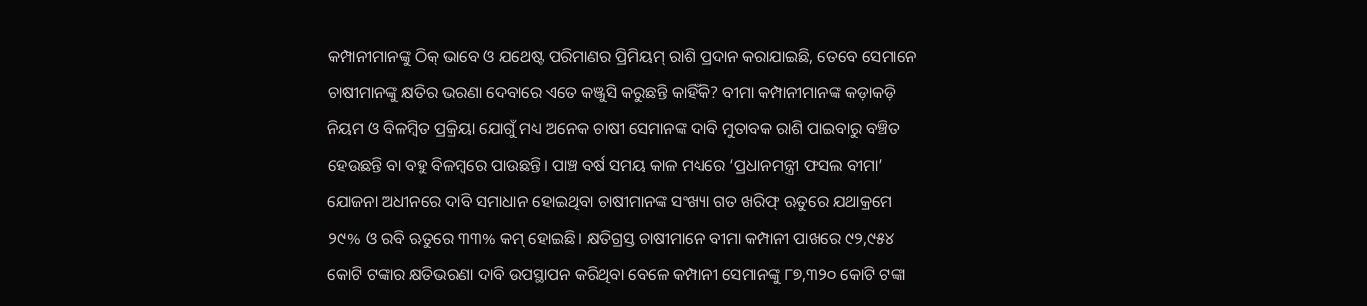କମ୍ପାନୀମାନଙ୍କୁ ଠିକ୍ ଭାବେ ଓ ଯଥେଷ୍ଟ ପରିମାଣର ପ୍ରିମିୟମ୍ ରାଶି ପ୍ରଦାନ କରାଯାଇଛି, ତେବେ ସେମାନେ ଚାଷୀମାନଙ୍କୁ କ୍ଷତିର ଭରଣା ଦେବାରେ ଏତେ କଞ୍ଜୁସି କରୁଛନ୍ତି କାହିଁକି? ବୀମା କମ୍ପାନୀମାନଙ୍କ କଡ଼ାକଡ଼ି ନିୟମ ଓ ବିଳମ୍ବିତ ପ୍ରକ୍ରିୟା ଯୋଗୁଁ ମଧ୍ୟ ଅନେକ ଚାଷୀ ସେମାନଙ୍କ ଦାବି ମୁତାବକ ରାଶି ପାଇବାରୁ ବଞ୍ଚିତ ହେଉଛନ୍ତି ବା ବହୁ ବିଳମ୍ବରେ ପାଉଛନ୍ତି। ପାଞ୍ଚ ବର୍ଷ ସମୟ କାଳ ମଧ୍ୟରେ ‘ପ୍ରଧାନମନ୍ତ୍ରୀ ଫସଲ ବୀମା’ ଯୋଜନା ଅଧୀନରେ ଦାବି ସମାଧାନ ହୋଇଥିବା ଚାଷୀମାନଙ୍କ ସଂଖ୍ୟା ଗତ ଖରିଫ୍ ଋତୁରେ ଯଥାକ୍ରମେ ୨୯% ଓ ରବି ଋତୁରେ ୩୩% କମ୍ ହୋଇଛି। କ୍ଷତିଗ୍ରସ୍ତ ଚାଷୀମାନେ ବୀମା କମ୍ପାନୀ ପାଖରେ ୯୨,୯୫୪ କୋଟି ଟଙ୍କାର କ୍ଷତିଭରଣା ଦାବି ଉପସ୍ଥାପନ କରିଥିବା ବେଳେ କମ୍ପାନୀ ସେମାନଙ୍କୁ ୮୭,୩୨୦ କୋଟି ଟଙ୍କା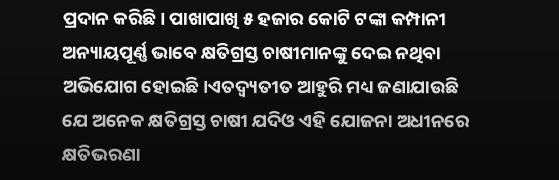ପ୍ରଦାନ କରିଛି। ପାଖାପାଖି ୫ ହଜାର କୋଟି ଟଙ୍କା କମ୍ପାନୀ ଅନ୍ୟାୟପୂର୍ଣ୍ଣ ଭାବେ କ୍ଷତିଗ୍ରସ୍ତ ଚାଷୀମାନଙ୍କୁ ଦେଇ ନଥିବା ଅଭିଯୋଗ ହୋଇଛି।ଏତଦ୍ବ୍ୟତୀତ ଆହୁରି ମଧ୍ୟ ଜଣାଯାଉଛି ଯେ ଅନେକ କ୍ଷତିଗ୍ରସ୍ତ ଚାଷୀ ଯଦିଓ ଏହି ଯୋଜନା ଅଧୀନରେ କ୍ଷତିଭରଣା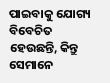ପାଇବାକୁ ଯୋଗ୍ୟ ବିବେଚିତ ହେଉଛନ୍ତି, କିନ୍ତୁ ସେମାନେ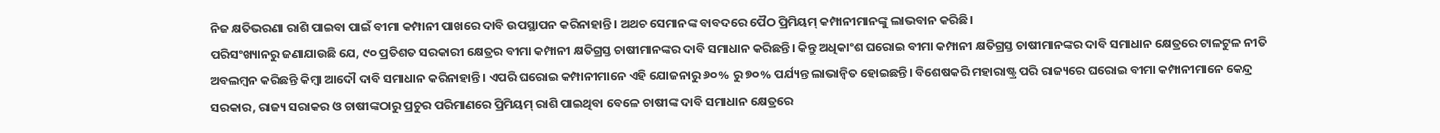ନିଜ କ୍ଷତିଭରଣା ରାଶି ପାଇବା ପାଇଁ ବୀମା କମ୍ପାନୀ ପାଖରେ ଦାବି ଉପସ୍ଥାପନ କରିନାହାନ୍ତି। ଅଥଚ ସେମାନଙ୍କ ବାବଦରେ ପୈଠ ପ୍ରିମିୟମ୍ କମ୍ପାନୀମାନଙ୍କୁ ଲାଭବାନ କରିଛି।
ପରିସଂଖ୍ୟାନରୁ ଜଣାଯାଉଛି ଯେ, ୯୦ ପ୍ରତିଶତ ସରକାରୀ କ୍ଷେତ୍ରର ବୀମା କମ୍ପାନୀ କ୍ଷତିଗ୍ରସ୍ତ ଚାଷୀମାନଙ୍କର ଦାବି ସମାଧାନ କରିଛନ୍ତି। କିନ୍ତୁ ଅଧିକାଂଶ ଘରୋଇ ବୀମା କମ୍ପାନୀ କ୍ଷତିଗ୍ରସ୍ତ ଚାଷୀମାନଙ୍କର ଦାବି ସମାଧାନ କ୍ଷେତ୍ରରେ ଟାଳଟୁଳ ନୀତି ଅବଲମ୍ବନ କରିଛନ୍ତି କିମ୍ବା ଆଦୌ ଦାବି ସମାଧାନ କରିନାହାନ୍ତି। ଏପରି ଘରୋଇ କମ୍ପାନୀମାନେ ଏହି ଯୋଜନାରୁ ୬୦% ରୁ ୭୦% ପର୍ଯ୍ୟନ୍ତ ଲାଭାନ୍ୱିତ ହୋଇଛନ୍ତି। ବିଶେଷକରି ମହାରାଷ୍ଟ୍ର ପରି ରାଜ୍ୟରେ ଘରୋଇ ବୀମା କମ୍ପାନୀମାନେ କେନ୍ଦ୍ର ସରକାର, ରାଜ୍ୟ ସରାକର ଓ ଚାଷୀଙ୍କଠାରୁ ପ୍ରଚୁର ପରିମାଣରେ ପ୍ରିମିୟମ୍ ରାଶି ପାଇଥିବା ବେଳେ ଚାଷୀଙ୍କ ଦାବି ସମାଧାନ କ୍ଷେତ୍ରରେ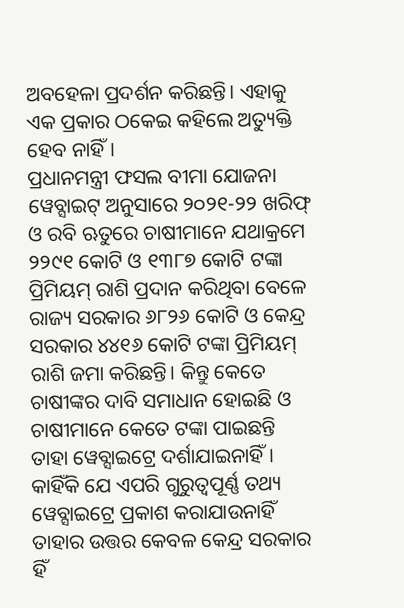ଅବହେଳା ପ୍ରଦର୍ଶନ କରିଛନ୍ତି। ଏହାକୁ ଏକ ପ୍ରକାର ଠକେଇ କହିଲେ ଅତ୍ୟୁକ୍ତି ହେବ ନାହିଁ।
ପ୍ରଧାନମନ୍ତ୍ରୀ ଫସଲ ବୀମା ଯୋଜନା ୱେବ୍ସାଇଟ୍ ଅନୁସାରେ ୨୦୨୧-୨୨ ଖରିଫ୍ ଓ ରବି ଋତୁରେ ଚାଷୀମାନେ ଯଥାକ୍ରମେ ୨୨୯୧ କୋଟି ଓ ୧୩୮୭ କୋଟି ଟଙ୍କା ପ୍ରିମିୟମ୍ ରାଶି ପ୍ରଦାନ କରିଥିବା ବେଳେ ରାଜ୍ୟ ସରକାର ୬୮୨୬ କୋଟି ଓ କେନ୍ଦ୍ର ସରକାର ୪୪୧୬ କୋଟି ଟଙ୍କା ପ୍ରିମିୟମ୍ ରାଶି ଜମା କରିଛନ୍ତି। କିନ୍ତୁ କେତେ ଚାଷୀଙ୍କର ଦାବି ସମାଧାନ ହୋଇଛି ଓ ଚାଷୀମାନେ କେତେ ଟଙ୍କା ପାଇଛନ୍ତି ତାହା ୱେବ୍ସାଇଟ୍ରେ ଦର୍ଶାଯାଇନାହିଁ। କାହିଁକି ଯେ ଏପରି ଗୁରୁତ୍ୱପୂର୍ଣ୍ଣ ତଥ୍ୟ ୱେବ୍ସାଇଟ୍ରେ ପ୍ରକାଶ କରାଯାଉନାହିଁ ତାହାର ଉତ୍ତର କେବଳ କେନ୍ଦ୍ର ସରକାର ହିଁ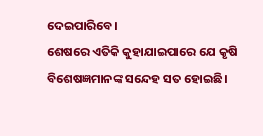ଦେଇପାରିବେ।
ଶେଷରେ ଏତିକି କୁହାଯାଇପାରେ ଯେ କୃଷି ବିଶେଷଜ୍ଞମାନଙ୍କ ସନ୍ଦେହ ସତ ହୋଇଛି।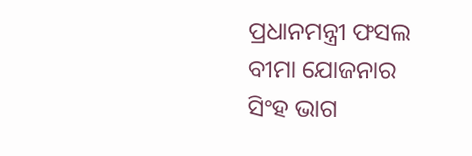ପ୍ରଧାନମନ୍ତ୍ରୀ ଫସଲ ବୀମା ଯୋଜନାର ସିଂହ ଭାଗ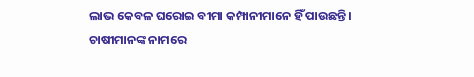ଲାଭ କେବଳ ଘରୋଇ ବୀମା କମ୍ପାନୀମାନେ ହିଁ ପାଉଛନ୍ତି। ଚାଷୀମାନଙ୍କ ନାମରେ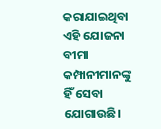କରାଯାଇଥିବା ଏହି ଯୋଜନା ବୀମା କମ୍ପାନୀମାନଙ୍କୁ ହିଁ ସେବା ଯୋଗାଉଛି।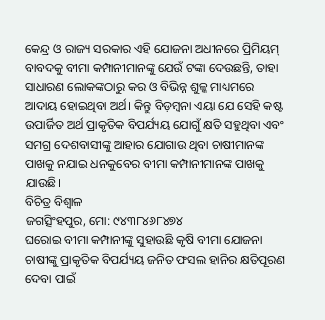କେନ୍ଦ୍ର ଓ ରାଜ୍ୟ ସରକାର ଏହି ଯୋଜନା ଅଧୀନରେ ପ୍ରିମିୟମ୍ ବାବଦକୁ ବୀମା କମ୍ପାନୀମାନଙ୍କୁ ଯେଉଁ ଟଙ୍କା ଦେଉଛନ୍ତି, ତାହା ସାଧାରଣ ଲୋକଙ୍କଠାରୁ କର ଓ ବିଭିନ୍ନ ଶୁଳ୍କ ମାଧ୍ୟମରେ ଆଦାୟ ହୋଇଥିବା ଅର୍ଥ। କିନ୍ତୁ ବିଡ଼ମ୍ବନା ଏୟା ଯେ ସେହି କଷ୍ଟ ଉପାର୍ଜିତ ଅର୍ଥ ପ୍ରାକୃତିକ ବିପର୍ଯ୍ୟୟ ଯୋଗୁଁ କ୍ଷତି ସହୁଥିବା ଏବଂ ସମଗ୍ର ଦେଶବାସୀଙ୍କୁ ଆହାର ଯୋଗାଉ ଥିବା ଚାଷୀମାନଙ୍କ ପାଖକୁ ନଯାଇ ଧନକୁବେର ବୀମା କମ୍ପାନୀମାନଙ୍କ ପାଖକୁ ଯାଉଛି।
ବିଚିତ୍ର ବିଶ୍ୱାଳ
ଜଗତ୍ସିଂହପୁର, ମୋ: ୯୪୩୮୪୬୮୪୭୪
ଘରୋଇ ବୀମା କମ୍ପାନୀଙ୍କୁ ସୁହାଉଛି କୃଷି ବୀମା ଯୋଜନା
ଚାଷୀଙ୍କୁ ପ୍ରାକୃତିକ ବିପର୍ଯ୍ୟୟ ଜନିତ ଫସଲ ହାନିର କ୍ଷତିପୂରଣ ଦେବା ପାଇଁ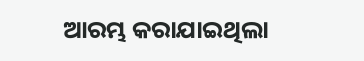ଆରମ୍ଭ କରାଯାଇଥିଲା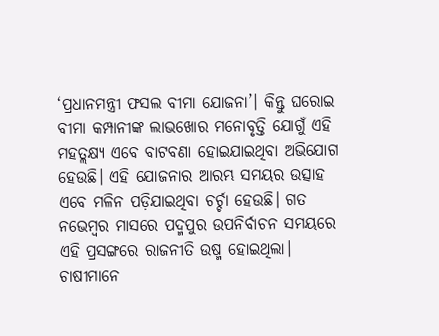‘ପ୍ରଧାନମନ୍ତ୍ରୀ ଫସଲ ବୀମା ଯୋଜନା’। କିନ୍ତୁ ଘରୋଇ ବୀମା କମ୍ପାନୀଙ୍କ ଲାଭଖୋର ମନୋବୃତ୍ତି ଯୋଗୁଁ ଏହି ମହତ୍ଲକ୍ଷ୍ୟ ଏବେ ବାଟବଣା ହୋଇଯାଇଥିବା ଅଭିଯୋଗ ହେଉଛି। ଏହି ଯୋଜନାର ଆରମ୍ଭ ସମୟର ଉତ୍ସାହ ଏବେ ମଳିନ ପଡ଼ିଯାଇଥିବା ଚର୍ଚ୍ଚା ହେଉଛି। ଗତ ନଭେମ୍ବର ମାସରେ ପଦ୍ମପୁର ଉପନିର୍ବାଚନ ସମୟରେ ଏହି ପ୍ରସଙ୍ଗରେ ରାଜନୀତି ଉଷ୍ମ ହୋଇଥିଲା। ଚାଷୀମାନେ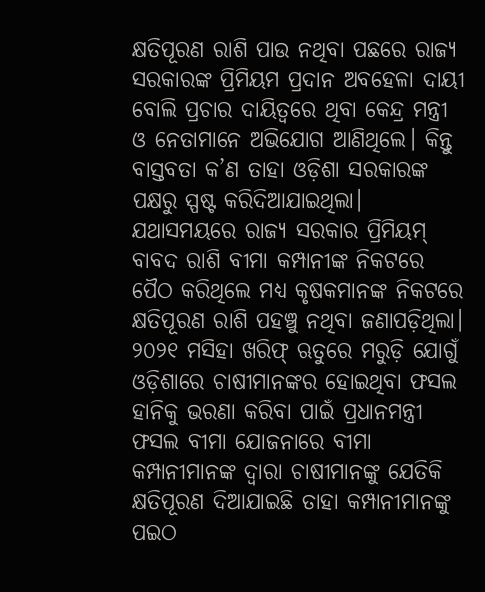କ୍ଷତିପୂରଣ ରାଶି ପାଉ ନଥିବା ପଛରେ ରାଜ୍ୟ ସରକାରଙ୍କ ପ୍ରିମିୟମ ପ୍ରଦାନ ଅବହେଳା ଦାୟୀ ବୋଲି ପ୍ରଚାର ଦାୟିତ୍ୱରେ ଥିବା କେନ୍ଦ୍ର ମନ୍ତ୍ରୀ ଓ ନେତାମାନେ ଅଭିଯୋଗ ଆଣିଥିଲେ। କିନ୍ତୁ ବାସ୍ତବତା କ’ଣ ତାହା ଓଡ଼ିଶା ସରକାରଙ୍କ ପକ୍ଷରୁ ସ୍ପଷ୍ଟ କରିଦିଆଯାଇଥିଲା। ଯଥାସମୟରେ ରାଜ୍ୟ ସରକାର ପ୍ରିମିୟମ୍ ବାବଦ ରାଶି ବୀମା କମ୍ପାନୀଙ୍କ ନିକଟରେ ପୈଠ କରିଥିଲେ ମଧ୍ୟ କୃଷକମାନଙ୍କ ନିକଟରେ କ୍ଷତିପୂରଣ ରାଶି ପହଞ୍ଚୁ ନଥିବା ଜଣାପଡ଼ିଥିଲା। ୨୦୨୧ ମସିହା ଖରିଫ୍ ଋତୁରେ ମରୁଡ଼ି ଯୋଗୁଁ ଓଡ଼ିଶାରେ ଚାଷୀମାନଙ୍କର ହୋଇଥିବା ଫସଲ ହାନିକୁ ଭରଣା କରିବା ପାଇଁ ପ୍ରଧାନମନ୍ତ୍ରୀ ଫସଲ ବୀମା ଯୋଜନାରେ ବୀମା କମ୍ପାନୀମାନଙ୍କ ଦ୍ୱାରା ଚାଷୀମାନଙ୍କୁ ଯେତିକି କ୍ଷତିପୂରଣ ଦିଆଯାଇଛି ତାହା କମ୍ପାନୀମାନଙ୍କୁ ପଇଠ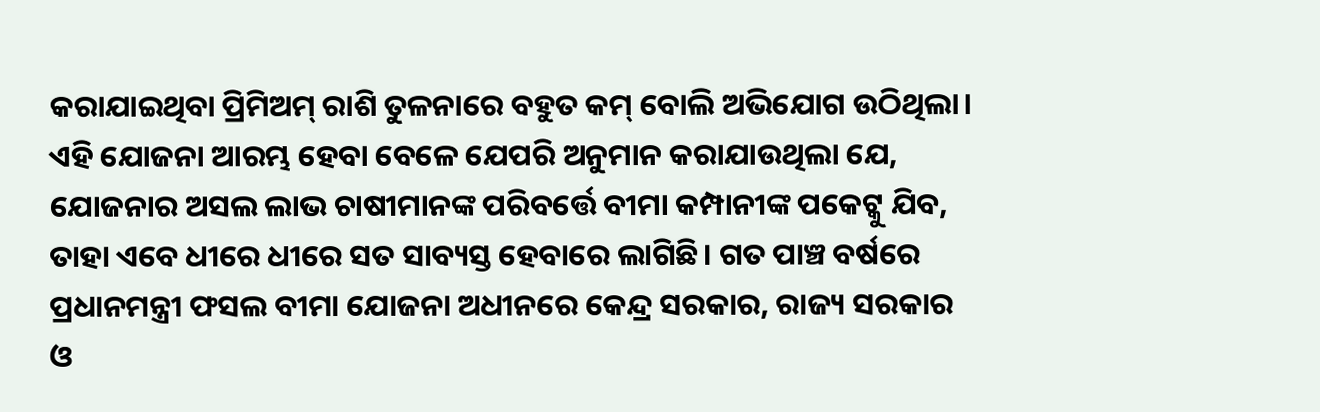କରାଯାଇଥିବା ପ୍ରିମିଅମ୍ ରାଶି ତୁଳନାରେ ବହୁତ କମ୍ ବୋଲି ଅଭିଯୋଗ ଉଠିଥିଲା।
ଏହି ଯୋଜନା ଆରମ୍ଭ ହେବା ବେଳେ ଯେପରି ଅନୁମାନ କରାଯାଉଥିଲା ଯେ, ଯୋଜନାର ଅସଲ ଲାଭ ଚାଷୀମାନଙ୍କ ପରିବର୍ତ୍ତେ ବୀମା କମ୍ପାନୀଙ୍କ ପକେଟ୍କୁ ଯିବ, ତାହା ଏବେ ଧୀରେ ଧୀରେ ସତ ସାବ୍ୟସ୍ତ ହେବାରେ ଲାଗିଛି। ଗତ ପାଞ୍ଚ ବର୍ଷରେ ପ୍ରଧାନମନ୍ତ୍ରୀ ଫସଲ ବୀମା ଯୋଜନା ଅଧୀନରେ କେନ୍ଦ୍ର ସରକାର, ରାଜ୍ୟ ସରକାର ଓ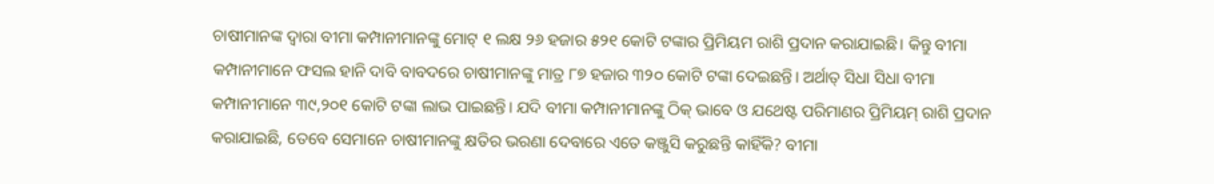ଚାଷୀମାନଙ୍କ ଦ୍ୱାରା ବୀମା କମ୍ପାନୀମାନଙ୍କୁ ମୋଟ୍ ୧ ଲକ୍ଷ ୨୬ ହଜାର ୫୨୧ କୋଟି ଟଙ୍କାର ପ୍ରିମିୟମ ରାଶି ପ୍ରଦାନ କରାଯାଇଛି। କିନ୍ତୁ ବୀମା କମ୍ପାନୀମାନେ ଫସଲ ହାନି ଦାବି ବାବଦରେ ଚାଷୀମାନଙ୍କୁ ମାତ୍ର ୮୭ ହଜାର ୩୨୦ କୋଟି ଟଙ୍କା ଦେଇଛନ୍ତି। ଅର୍ଥାତ୍ ସିଧା ସିଧା ବୀମା କମ୍ପାନୀମାନେ ୩୯,୨୦୧ କୋଟି ଟଙ୍କା ଲାଭ ପାଇଛନ୍ତି। ଯଦି ବୀମା କମ୍ପାନୀମାନଙ୍କୁ ଠିକ୍ ଭାବେ ଓ ଯଥେଷ୍ଟ ପରିମାଣର ପ୍ରିମିୟମ୍ ରାଶି ପ୍ରଦାନ କରାଯାଇଛି, ତେବେ ସେମାନେ ଚାଷୀମାନଙ୍କୁ କ୍ଷତିର ଭରଣା ଦେବାରେ ଏତେ କଞ୍ଜୁସି କରୁଛନ୍ତି କାହିଁକି? ବୀମା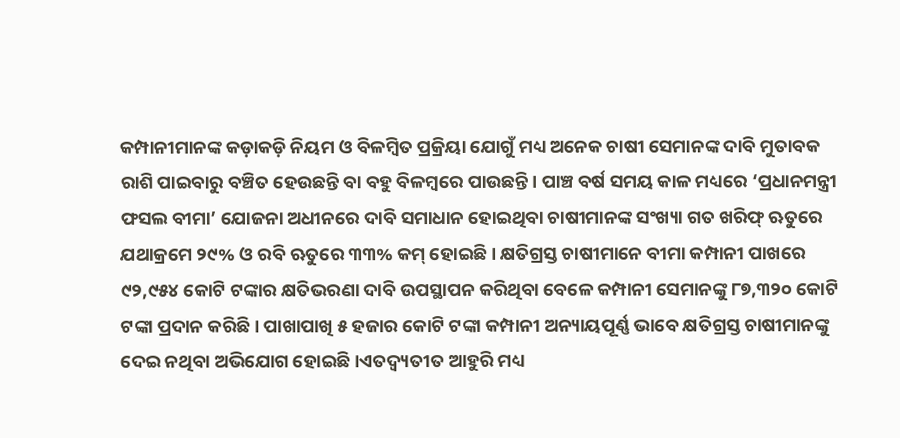କମ୍ପାନୀମାନଙ୍କ କଡ଼ାକଡ଼ି ନିୟମ ଓ ବିଳମ୍ବିତ ପ୍ରକ୍ରିୟା ଯୋଗୁଁ ମଧ୍ୟ ଅନେକ ଚାଷୀ ସେମାନଙ୍କ ଦାବି ମୁତାବକ ରାଶି ପାଇବାରୁ ବଞ୍ଚିତ ହେଉଛନ୍ତି ବା ବହୁ ବିଳମ୍ବରେ ପାଉଛନ୍ତି। ପାଞ୍ଚ ବର୍ଷ ସମୟ କାଳ ମଧ୍ୟରେ ‘ପ୍ରଧାନମନ୍ତ୍ରୀ ଫସଲ ବୀମା’ ଯୋଜନା ଅଧୀନରେ ଦାବି ସମାଧାନ ହୋଇଥିବା ଚାଷୀମାନଙ୍କ ସଂଖ୍ୟା ଗତ ଖରିଫ୍ ଋତୁରେ ଯଥାକ୍ରମେ ୨୯% ଓ ରବି ଋତୁରେ ୩୩% କମ୍ ହୋଇଛି। କ୍ଷତିଗ୍ରସ୍ତ ଚାଷୀମାନେ ବୀମା କମ୍ପାନୀ ପାଖରେ ୯୨,୯୫୪ କୋଟି ଟଙ୍କାର କ୍ଷତିଭରଣା ଦାବି ଉପସ୍ଥାପନ କରିଥିବା ବେଳେ କମ୍ପାନୀ ସେମାନଙ୍କୁ ୮୭,୩୨୦ କୋଟି ଟଙ୍କା ପ୍ରଦାନ କରିଛି। ପାଖାପାଖି ୫ ହଜାର କୋଟି ଟଙ୍କା କମ୍ପାନୀ ଅନ୍ୟାୟପୂର୍ଣ୍ଣ ଭାବେ କ୍ଷତିଗ୍ରସ୍ତ ଚାଷୀମାନଙ୍କୁ ଦେଇ ନଥିବା ଅଭିଯୋଗ ହୋଇଛି।ଏତଦ୍ବ୍ୟତୀତ ଆହୁରି ମଧ୍ୟ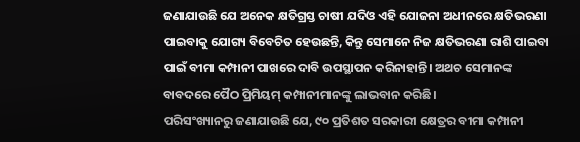ଜଣାଯାଉଛି ଯେ ଅନେକ କ୍ଷତିଗ୍ରସ୍ତ ଚାଷୀ ଯଦିଓ ଏହି ଯୋଜନା ଅଧୀନରେ କ୍ଷତିଭରଣା ପାଇବାକୁ ଯୋଗ୍ୟ ବିବେଚିତ ହେଉଛନ୍ତି, କିନ୍ତୁ ସେମାନେ ନିଜ କ୍ଷତିଭରଣା ରାଶି ପାଇବା ପାଇଁ ବୀମା କମ୍ପାନୀ ପାଖରେ ଦାବି ଉପସ୍ଥାପନ କରିନାହାନ୍ତି। ଅଥଚ ସେମାନଙ୍କ ବାବଦରେ ପୈଠ ପ୍ରିମିୟମ୍ କମ୍ପାନୀମାନଙ୍କୁ ଲାଭବାନ କରିଛି।
ପରିସଂଖ୍ୟାନରୁ ଜଣାଯାଉଛି ଯେ, ୯୦ ପ୍ରତିଶତ ସରକାରୀ କ୍ଷେତ୍ରର ବୀମା କମ୍ପାନୀ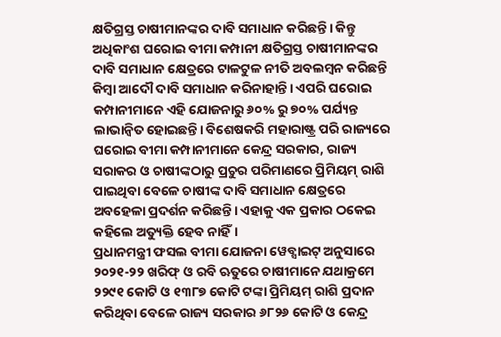କ୍ଷତିଗ୍ରସ୍ତ ଚାଷୀମାନଙ୍କର ଦାବି ସମାଧାନ କରିଛନ୍ତି। କିନ୍ତୁ ଅଧିକାଂଶ ଘରୋଇ ବୀମା କମ୍ପାନୀ କ୍ଷତିଗ୍ରସ୍ତ ଚାଷୀମାନଙ୍କର ଦାବି ସମାଧାନ କ୍ଷେତ୍ରରେ ଟାଳଟୁଳ ନୀତି ଅବଲମ୍ବନ କରିଛନ୍ତି କିମ୍ବା ଆଦୌ ଦାବି ସମାଧାନ କରିନାହାନ୍ତି। ଏପରି ଘରୋଇ କମ୍ପାନୀମାନେ ଏହି ଯୋଜନାରୁ ୬୦% ରୁ ୭୦% ପର୍ଯ୍ୟନ୍ତ ଲାଭାନ୍ୱିତ ହୋଇଛନ୍ତି। ବିଶେଷକରି ମହାରାଷ୍ଟ୍ର ପରି ରାଜ୍ୟରେ ଘରୋଇ ବୀମା କମ୍ପାନୀମାନେ କେନ୍ଦ୍ର ସରକାର, ରାଜ୍ୟ ସରାକର ଓ ଚାଷୀଙ୍କଠାରୁ ପ୍ରଚୁର ପରିମାଣରେ ପ୍ରିମିୟମ୍ ରାଶି ପାଇଥିବା ବେଳେ ଚାଷୀଙ୍କ ଦାବି ସମାଧାନ କ୍ଷେତ୍ରରେ ଅବହେଳା ପ୍ରଦର୍ଶନ କରିଛନ୍ତି। ଏହାକୁ ଏକ ପ୍ରକାର ଠକେଇ କହିଲେ ଅତ୍ୟୁକ୍ତି ହେବ ନାହିଁ।
ପ୍ରଧାନମନ୍ତ୍ରୀ ଫସଲ ବୀମା ଯୋଜନା ୱେବ୍ସାଇଟ୍ ଅନୁସାରେ ୨୦୨୧-୨୨ ଖରିଫ୍ ଓ ରବି ଋତୁରେ ଚାଷୀମାନେ ଯଥାକ୍ରମେ ୨୨୯୧ କୋଟି ଓ ୧୩୮୭ କୋଟି ଟଙ୍କା ପ୍ରିମିୟମ୍ ରାଶି ପ୍ରଦାନ କରିଥିବା ବେଳେ ରାଜ୍ୟ ସରକାର ୬୮୨୬ କୋଟି ଓ କେନ୍ଦ୍ର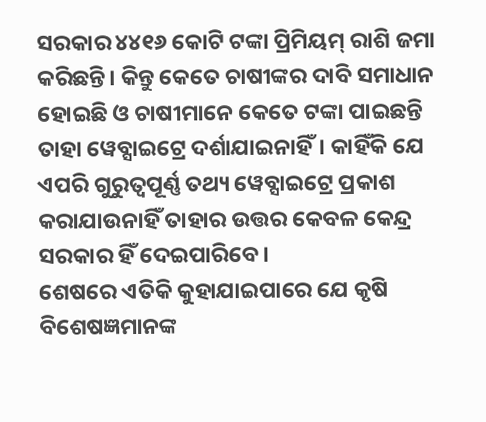ସରକାର ୪୪୧୬ କୋଟି ଟଙ୍କା ପ୍ରିମିୟମ୍ ରାଶି ଜମା କରିଛନ୍ତି। କିନ୍ତୁ କେତେ ଚାଷୀଙ୍କର ଦାବି ସମାଧାନ ହୋଇଛି ଓ ଚାଷୀମାନେ କେତେ ଟଙ୍କା ପାଇଛନ୍ତି ତାହା ୱେବ୍ସାଇଟ୍ରେ ଦର୍ଶାଯାଇନାହିଁ। କାହିଁକି ଯେ ଏପରି ଗୁରୁତ୍ୱପୂର୍ଣ୍ଣ ତଥ୍ୟ ୱେବ୍ସାଇଟ୍ରେ ପ୍ରକାଶ କରାଯାଉନାହିଁ ତାହାର ଉତ୍ତର କେବଳ କେନ୍ଦ୍ର ସରକାର ହିଁ ଦେଇପାରିବେ।
ଶେଷରେ ଏତିକି କୁହାଯାଇପାରେ ଯେ କୃଷି ବିଶେଷଜ୍ଞମାନଙ୍କ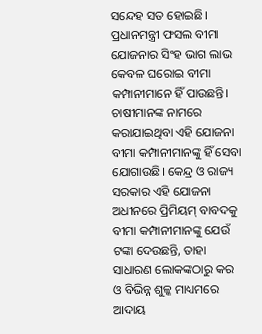ସନ୍ଦେହ ସତ ହୋଇଛି। ପ୍ରଧାନମନ୍ତ୍ରୀ ଫସଲ ବୀମା ଯୋଜନାର ସିଂହ ଭାଗ ଲାଭ କେବଳ ଘରୋଇ ବୀମା କମ୍ପାନୀମାନେ ହିଁ ପାଉଛନ୍ତି। ଚାଷୀମାନଙ୍କ ନାମରେ କରାଯାଇଥିବା ଏହି ଯୋଜନା ବୀମା କମ୍ପାନୀମାନଙ୍କୁ ହିଁ ସେବା ଯୋଗାଉଛି। କେନ୍ଦ୍ର ଓ ରାଜ୍ୟ ସରକାର ଏହି ଯୋଜନା ଅଧୀନରେ ପ୍ରିମିୟମ୍ ବାବଦକୁ ବୀମା କମ୍ପାନୀମାନଙ୍କୁ ଯେଉଁ ଟଙ୍କା ଦେଉଛନ୍ତି, ତାହା ସାଧାରଣ ଲୋକଙ୍କଠାରୁ କର ଓ ବିଭିନ୍ନ ଶୁଳ୍କ ମାଧ୍ୟମରେ ଆଦାୟ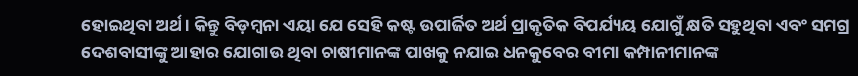ହୋଇଥିବା ଅର୍ଥ। କିନ୍ତୁ ବିଡ଼ମ୍ବନା ଏୟା ଯେ ସେହି କଷ୍ଟ ଉପାର୍ଜିତ ଅର୍ଥ ପ୍ରାକୃତିକ ବିପର୍ଯ୍ୟୟ ଯୋଗୁଁ କ୍ଷତି ସହୁଥିବା ଏବଂ ସମଗ୍ର ଦେଶବାସୀଙ୍କୁ ଆହାର ଯୋଗାଉ ଥିବା ଚାଷୀମାନଙ୍କ ପାଖକୁ ନଯାଇ ଧନକୁବେର ବୀମା କମ୍ପାନୀମାନଙ୍କ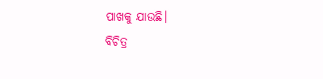ପାଖକୁ ଯାଉଛି।
ବିଚିତ୍ର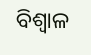ବିଶ୍ୱାଳ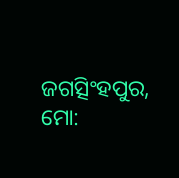ଜଗତ୍ସିଂହପୁର, ମୋ: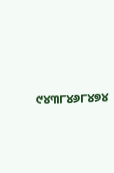୯୪୩୮୪୬୮୪୭୪